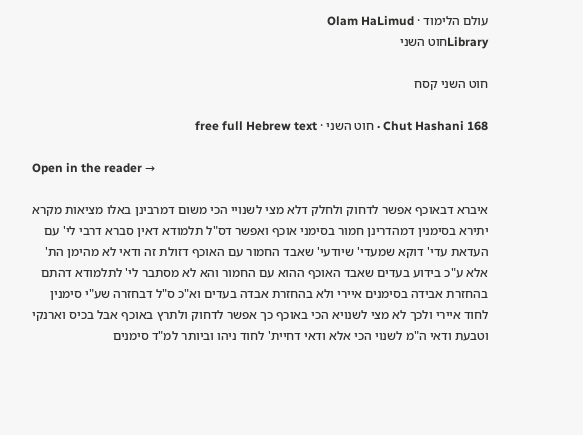עולם הלימוד · Olam HaLimud
Libraryחוט השני

חוט השני קסח

Chut Hashani 168 · חוט השני · free full Hebrew text

Open in the reader →

איברא דבאוכף אפשר לדחוק ולחלק דלא מצי לשנויי הכי משום דמרבינן באלו מציאות מקרא יתירא בסימנין דמהדרינן חמור בסימני אוכף ואפשר דס"ל תלמודא דאין סברא דרבי לי' עם העדאת עדי' דוקא שמעדי' שיודעי' שאבד החמור עם האוכף דזולת זה ודאי לא מהימן הת' אלא ע"כ בידוע בעדים שאבד האוכף ההוא עם החמור והא לא מסתבר לי' לתלמודא דהתם בהחזרת אבידה בסימנים איירי ולא בהחזרת אבדה בעדים וא"כ ס"ל דבחזרה שע"י סימנין לחוד איירי ולכך לא מצי לשנויא הכי באוכף כך אפשר לדחוק ולתרץ באוכף אבל בכיס וארנקי וטבעת ודאי ה"מ לשנוי הכי אלא ודאי דחיית' לחוד ניהו וביותר למ"ד סימנים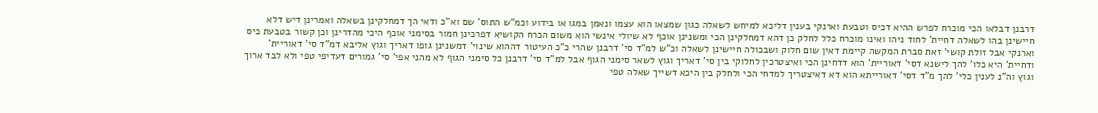דרבנן דבלאו הכי מוכרח לפרש ההיא דכיס וטבעת וארנקי בענין דליכא למיחש לשאלה כגון שמצאו הוא עצמו ונאמן במגו או בידוע וכמ"ש התוס' שם וא"כ ודאי הך דמחלקינן בשאלה ואמרינן דיש דלא חיישינן בהו לשאלה דחיית' לחוד ניהו ואינו מוכרח כלל לחלק כן דהא דמחלקינן הכי ומשנינן אוכף לא שיולי אינשי הוא משום הכרח הקושיא דפרכינן חמור בסימני אוכף היכי מהדרינן וכן קשור בטבעת כיס וארנקי אבל זולת קושי' זאת סברת המקשה קיימת דאין שום חלוק ושבכולה חיישינן לשאלה וכ"ש למ"ד סי' דרבנן שהרי כ"כ העיטור דההוא שינוי' דמשנינן גופו דאריך וגוץ אליבא דמ"ד סי' דאוריית' ודחיית' היא כלו' להך לישנא דסי' דאוריית' הוא דדחינן הכי ואיצטרכין לחלוקי בין סי' דאריך וגוץ לשאר סימני הגוף אבל למ"ד סי' דרבנן כל סימני הגוף לא מהני אפי' סי' גמורים דעדיפי טפי ולא לבד ארוך וגוץ וה"נ לענין כלי' להך מ"ד דסי' דאורייתא הוא דא דאיצטריך למדחי הכי ולחלק בין היכא דשייך שאלה טפי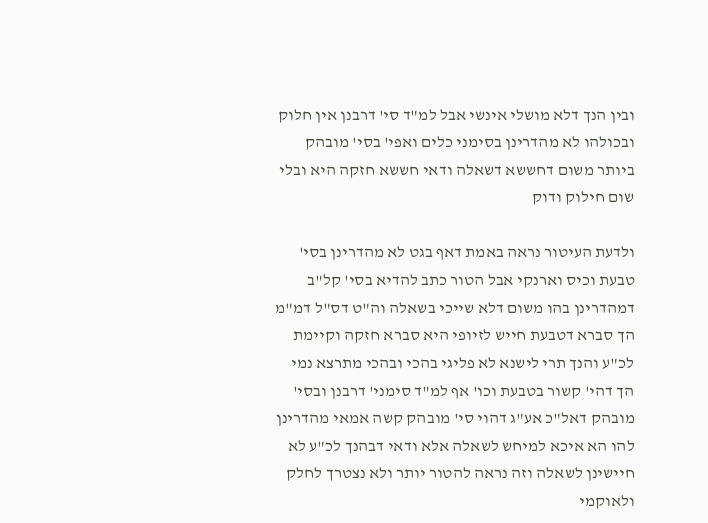ובין הנך דלא מושלי אינשי אבל למ"ד סי' דרבנן אין חלוק ובכולהו לא מהדרינן בסימני כלים ואפי' בסי' מובהק ביותר משום דחששא דשאלה ודאי חששא חזקה היא ובלי שום חילוק ודוק

ולדעת העיטור נראה באמת דאף בגט לא מהדרינן בסי' טבעת וכיס וארנקי אבל הטור כתב להדיא בסי' קל"ב דמהדרינן בהו משום דלא שייכי בשאלה וה"ט דס"ל דמ"מ הך סברא דטבעת חייש לזיופי היא סברא חזקה וקיימת לכ"ע והנך תרי לישנא לא פליגי בהכי ובהכי מתרצא נמי הך דהי' קשור בטבעת וכו' אף למ"ד סימני' דרבנן ובסי' מובהק דאל"כ אע"ג דהוי סי' מובהק קשה אמאי מהדרינן להו הא איכא למיחש לשאלה אלא ודאי דבהנך לכ"ע לא חיישינן לשאלה וזה נראה להטור יותר ולא נצטרך לחלק ולאוקמי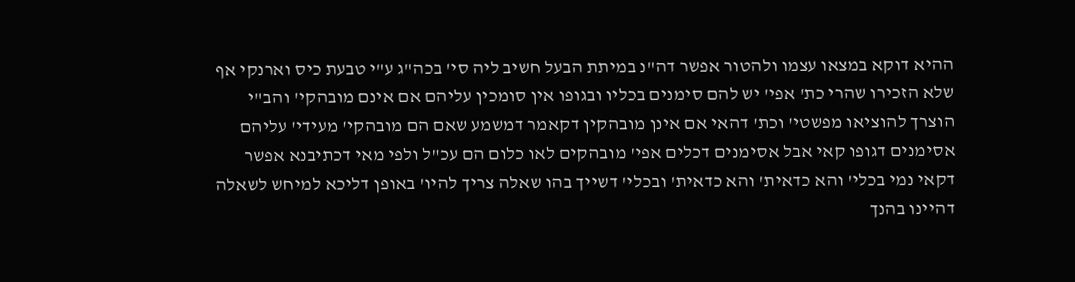ההיא דוקא במצאו עצמו ולהטור אפשר דה"נ במיתת הבעל חשיב ליה סי' בכה"ג ע"י טבעת כיס וארנקי אף שלא הזכירו שהרי כת' אפי' יש להם סימנים בכליו ובגופו אין סומכין עליהם אם אינם מובהקי' והב"י הוצרך להוציאו מפשטי' וכת' דהאי אם אינן מובהקין דקאמר דמשמע שאם הם מובהקי' מעידי' עליהם אסימנים דגופו קאי אבל אסימנים דכלים אפי' מובהקים לאו כלום הם עכ"ל ולפי מאי דכתיבנא אפשר דקאי נמי בכלי' והא כדאית' והא כדאית' ובכלי' דשייך בהו שאלה צריך להיו' באופן דליכא למיחש לשאלה דהיינו בהנך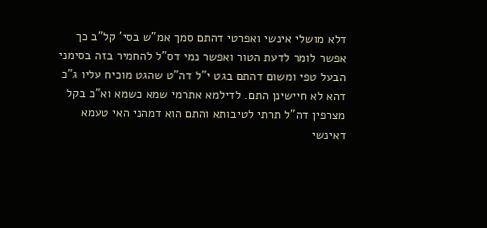דלא מושלי אינשי ואפרטי דהתם סמך אמ"ש בסי' קל"ב כך אפשר לומר לדעת הטור ואפשר נמי דס"ל להחמיר בזה בסימני הבעל טפי ומשום דהתם בגט י"ל דה"ט שהגט מוכיח עליו ג"כ דהא לא חיישינן התם. לדילמא אתרמי שמא כשמא וא"כ בקל מצרפין דה"ל תרתי לטיבותא והתם הוא דמהני האי טעמא דאינשי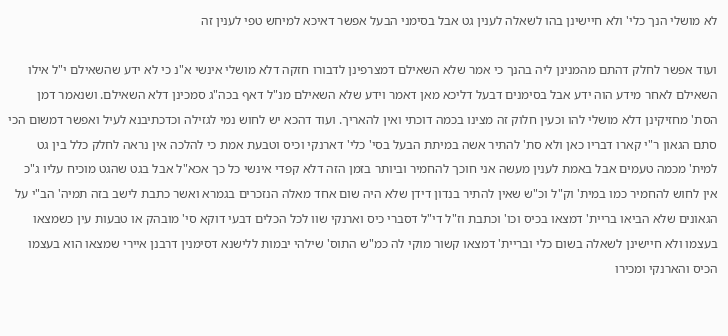לא מושלי הנך כלי' ולא חיישינן בהו לשאלה לענין גט אבל בסימני הבעל אפשר דאיכא למיחש טפי לענין זה

ועוד אפשר לחלק דהתם מהמנינן ליה בהנך כי אמר שלא השאילם דמצרפינן לדבורו חזקה דלא מושלי אינשי א"נ כי לא ידע שהשאילם י"ל אילו השאילם לאחר מידע הוה ידע אבל בסימנים דבעל דליכא מאן דאמר וידע שלא השאילם מנ"ל דאף בכה"ג סמכינן דלא השאילם. ושנאמר דמן הסת' מחזיקינן דלא מושלי להו וכעין חלוק זה מצינו בכמה דוכתי ואין להאריך. ועוד דהכא יש לחוש נמי לגזילה וכדכתיבנא לעיל ואפשר דמשום הכי סתם הגאון ר"י קארו דבריו כאן ולא סת' להתיר אשה במיתת הבעל בסי' כלי' דארנקי וכיס וטבעת אמת כי להלכה אין נראה לחלק כלל בין גט למית' מכמה טעמים אבל באמת לענין מעשה אני חוכך להחמיר וביותר בזמן הזה דלא קפדי אינשי כל כך אכא"ל אבל בגט שהגט מוכיח עליו ג"כ אין לחוש להחמיר כמו במית' וק"ל וכ"ש שאין להתיר בנדון דידן שלא היה שום אחד מאלה הנזכרים בגמרא ואשר כתבת לישב בזה תמיה' הב"י על הגאונים שלא הביאו בריית' דמצאו בכיס וכו' וכתבת וז"ל די"ל דסברי כיס וארנקי שוו לכל הכלים דבעי דוקא סי' מובהק או טבעות עין כשמצאו בעצמו ולא חיישינן לשאלה בשום כלי ובריית' דמצאו קשור מוקי לה כמ"ש התוס' שילהי יבמות ללישנא דסימנין דרבנן איירי שמצאו הוא בעצמו הכיס והארנקי ומכירו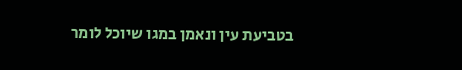בטביעת עין ונאמן במגו שיוכל לומר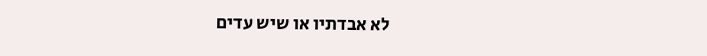לא אבדתיו או שיש עדים